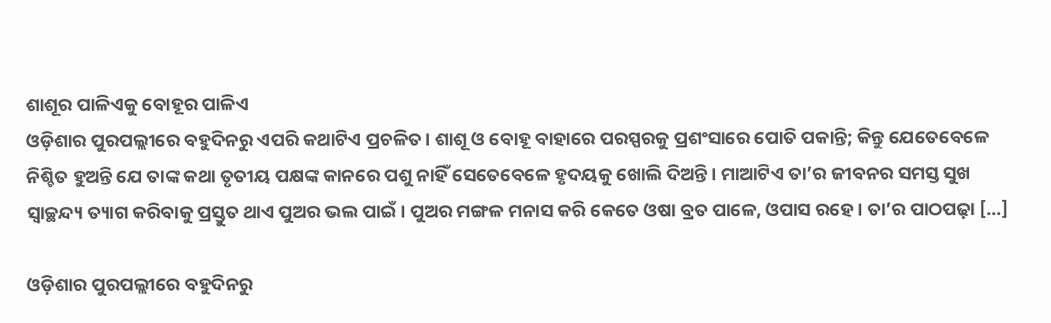ଶାଶୂର ପାଳିଏକୁ ବୋହୂର ପାଳିଏ
ଓଡ଼ିଶାର ପୁରପଲ୍ଲୀରେ ବହୁଦିନରୁ ଏପରି କଥାଟିଏ ପ୍ରଚଳିତ। ଶାଶୂ ଓ ବୋହୂ ବାହାରେ ପରସ୍ପରକୁ ପ୍ରଶଂସାରେ ପୋତି ପକାନ୍ତି; କିନ୍ତୁ ଯେତେବେଳେ ନିଶ୍ଚିତ ହୁଅନ୍ତି ଯେ ତାଙ୍କ କଥା ତୃତୀୟ ପକ୍ଷଙ୍କ କାନରେ ପଶୁ ନାହିଁ ସେତେବେଳେ ହୃଦୟକୁ ଖୋଲି ଦିଅନ୍ତି। ମାଆଟିଏ ତା’ର ଜୀବନର ସମସ୍ତ ସୁଖ ସ୍ୱାଚ୍ଛନ୍ଦ୍ୟ ତ୍ୟାଗ କରିବାକୁ ପ୍ରସ୍ତୁତ ଥାଏ ପୁଅର ଭଲ ପାଇଁ। ପୁଅର ମଙ୍ଗଳ ମନାସ କରି କେତେ ଓଷା ବ୍ରତ ପାଳେ, ଓପାସ ରହେ। ତା’ର ପାଠପଢ଼ା […]

ଓଡ଼ିଶାର ପୁରପଲ୍ଲୀରେ ବହୁଦିନରୁ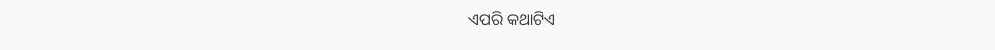ଏପରି କଥାଟିଏ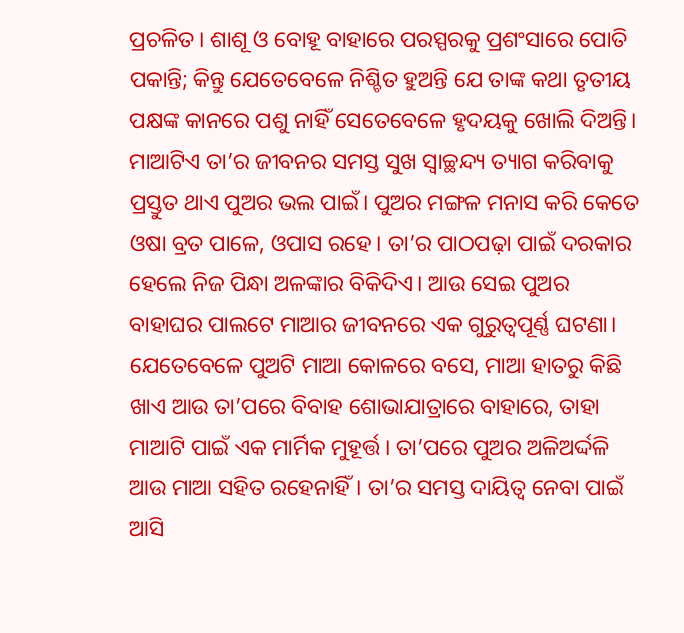ପ୍ରଚଳିତ। ଶାଶୂ ଓ ବୋହୂ ବାହାରେ ପରସ୍ପରକୁ ପ୍ରଶଂସାରେ ପୋତି ପକାନ୍ତି; କିନ୍ତୁ ଯେତେବେଳେ ନିଶ୍ଚିତ ହୁଅନ୍ତି ଯେ ତାଙ୍କ କଥା ତୃତୀୟ ପକ୍ଷଙ୍କ କାନରେ ପଶୁ ନାହିଁ ସେତେବେଳେ ହୃଦୟକୁ ଖୋଲି ଦିଅନ୍ତି।
ମାଆଟିଏ ତା’ର ଜୀବନର ସମସ୍ତ ସୁଖ ସ୍ୱାଚ୍ଛନ୍ଦ୍ୟ ତ୍ୟାଗ କରିବାକୁ ପ୍ରସ୍ତୁତ ଥାଏ ପୁଅର ଭଲ ପାଇଁ। ପୁଅର ମଙ୍ଗଳ ମନାସ କରି କେତେ ଓଷା ବ୍ରତ ପାଳେ, ଓପାସ ରହେ। ତା’ର ପାଠପଢ଼ା ପାଇଁ ଦରକାର ହେଲେ ନିଜ ପିନ୍ଧା ଅଳଙ୍କାର ବିକିଦିଏ। ଆଉ ସେଇ ପୁଅର ବାହାଘର ପାଲଟେ ମାଆର ଜୀବନରେ ଏକ ଗୁରୁତ୍ୱପୂର୍ଣ୍ଣ ଘଟଣା। ଯେତେବେଳେ ପୁଅଟି ମାଆ କୋଳରେ ବସେ, ମାଆ ହାତରୁ କିଛି ଖାଏ ଆଉ ତା’ପରେ ବିବାହ ଶୋଭାଯାତ୍ରାରେ ବାହାରେ, ତାହା ମାଆଟି ପାଇଁ ଏକ ମାର୍ମିକ ମୁହୂର୍ତ୍ତ। ତା’ପରେ ପୁଅର ଅଳିଅର୍ଦ୍ଦଳି ଆଉ ମାଆ ସହିତ ରହେନାହିଁ। ତା’ର ସମସ୍ତ ଦାୟିତ୍ୱ ନେବା ପାଇଁ ଆସି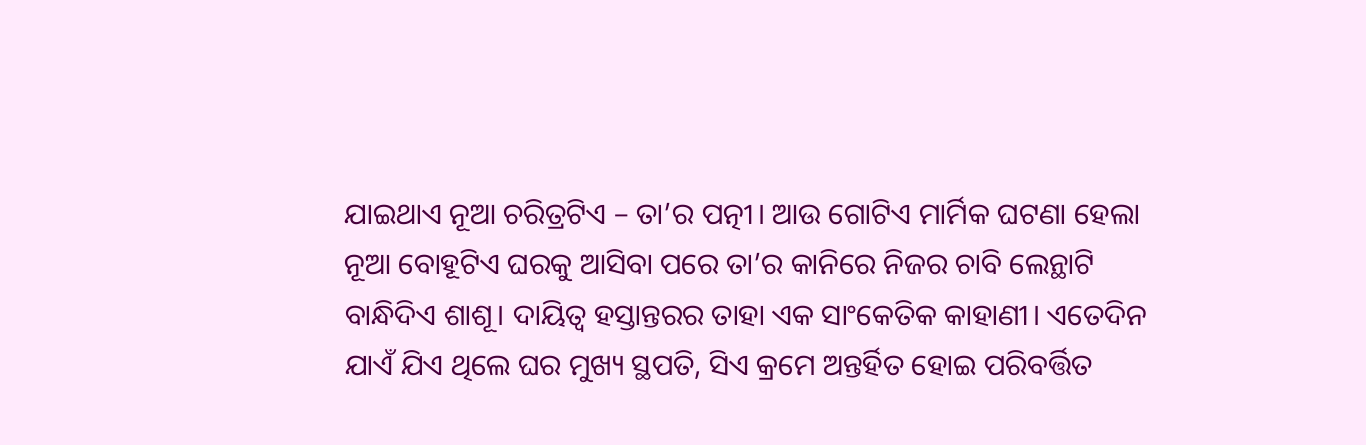ଯାଇଥାଏ ନୂଆ ଚରିତ୍ରଟିଏ – ତା’ର ପତ୍ନୀ। ଆଉ ଗୋଟିଏ ମାର୍ମିକ ଘଟଣା ହେଲା ନୂଆ ବୋହୂଟିଏ ଘରକୁ ଆସିବା ପରେ ତା’ର କାନିରେ ନିଜର ଚାବି ଲେନ୍ଥାଟି ବାନ୍ଧିଦିଏ ଶାଶୂ। ଦାୟିତ୍ୱ ହସ୍ତାନ୍ତରର ତାହା ଏକ ସାଂକେତିକ କାହାଣୀ। ଏତେଦିନ ଯାଏଁ ଯିଏ ଥିଲେ ଘର ମୁଖ୍ୟ ସ୍ଥପତି, ସିଏ କ୍ରମେ ଅନ୍ତର୍ହିତ ହୋଇ ପରିବର୍ତ୍ତିତ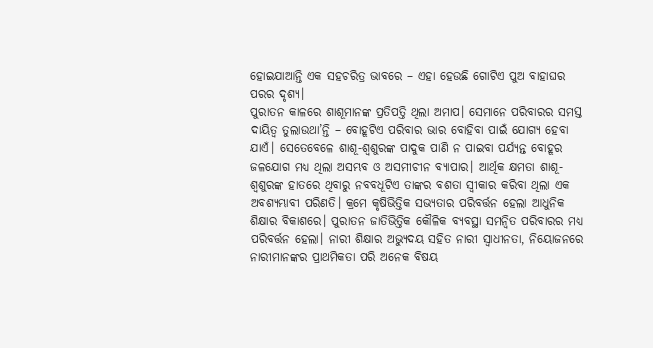ହୋଇଯାଆନ୍ତି ଏକ ସହଚରିତ୍ର ଭାବରେ – ଏହା ହେଉଛି ଗୋଟିଏ ପୁଅ ବାହାଘର ପରର ଦୃଶ୍ୟ।
ପୁରାତନ କାଳରେ ଶାଶୂମାନଙ୍କ ପ୍ରତିପତ୍ତି ଥିଲା ଅମାପ। ସେମାନେ ପରିବାରର ସମସ୍ତ ଦାୟିତ୍ୱ ତୁଲାଉଥା’ନ୍ତି – ବୋହୂଟିଏ ପରିବାର ଭାର ବୋହିବା ପାଇଁ ଯୋଗ୍ୟ ହେବା ଯାଏଁ। ସେତେବେଳେ ଶାଶୂ-ଶ୍ୱଶୁରଙ୍କ ପାଦୁକ ପାଣି ନ ପାଇବା ପର୍ଯ୍ୟନ୍ତ ବୋହୂର ଜଳଯୋଗ ମଧ୍ୟ ଥିଲା ଅସମ୍ଭବ ଓ ଅସମୀଚୀନ ବ୍ୟାପାର। ଆର୍ଥିକ କ୍ଷମତା ଶାଶୂ-ଶ୍ୱଶୁରଙ୍କ ହାତରେ ଥିବାରୁ ନବବଧୂଟିଏ ତାଙ୍କର ବଶତା ସ୍ୱୀକାର କରିବା ଥିଲା ଏକ ଅବଶ୍ୟମ୍ଭାବୀ ପରିଣତି। କ୍ରମେ କୃଷିଭିତ୍ତିକ ସଭ୍ୟତାର ପରିବର୍ତ୍ତନ ହେଲା ଆଧୁନିକ ଶିକ୍ଷାର ବିକାଶରେ। ପୁରାତନ ଜାତିଭିତ୍ତିକ କୌଳିକ ବ୍ୟବସ୍ଥା ସମନ୍ୱିତ ପରିବାରର ମଧ୍ୟ ପରିବର୍ତ୍ତନ ହେଲା। ନାରୀ ଶିକ୍ଷାର ଅଭ୍ୟୁଦୟ ସହିତ ନାରୀ ସ୍ୱାଧୀନତା, ନିୟୋଜନରେ ନାରୀମାନଙ୍କର ପ୍ରାଥମିକତା ପରି ଅନେକ ବିଷୟ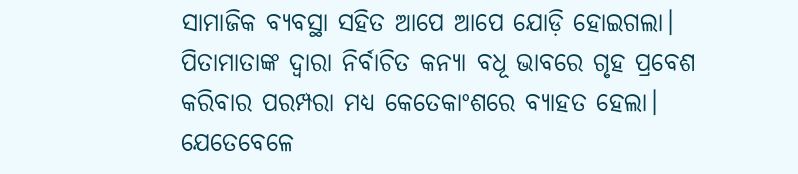ସାମାଜିକ ବ୍ୟବସ୍ଥା ସହିତ ଆପେ ଆପେ ଯୋଡ଼ି ହୋଇଗଲା। ପିତାମାତାଙ୍କ ଦ୍ୱାରା ନିର୍ବାଚିତ କନ୍ୟା ବଧୂ ଭାବରେ ଗୃହ ପ୍ରବେଶ କରିବାର ପରମ୍ପରା ମଧ୍ୟ କେତେକାଂଶରେ ବ୍ୟାହତ ହେଲା। ଯେତେବେଳେ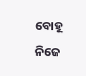ବୋହୂ ନିଜେ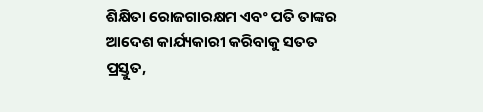ଶିକ୍ଷିତା ରୋଜଗାରକ୍ଷମ ଏବଂ ପତି ତାଙ୍କର ଆଦେଶ କାର୍ଯ୍ୟକାରୀ କରିବାକୁ ସତତ ପ୍ରସ୍ତୁତ,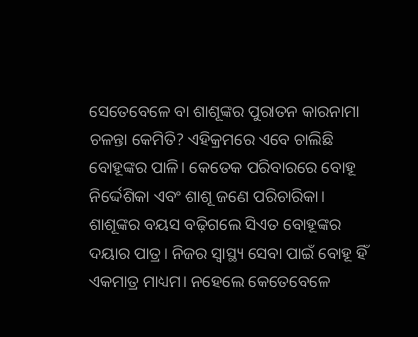ସେତେବେଳେ ବା ଶାଶୂଙ୍କର ପୁରାତନ କାରନାମା ଚଳନ୍ତା କେମିତି? ଏହିକ୍ରମରେ ଏବେ ଚାଲିଛି ବୋହୂଙ୍କର ପାଳି। କେତେକ ପରିବାରରେ ବୋହୂ ନିର୍ଦ୍ଦେଶିକା ଏବଂ ଶାଶୂ ଜଣେ ପରିଚାରିକା।
ଶାଶୂଙ୍କର ବୟସ ବଢ଼ିଗଲେ ସିଏତ ବୋହୂଙ୍କର ଦୟାର ପାତ୍ର। ନିଜର ସ୍ୱାସ୍ଥ୍ୟ ସେବା ପାଇଁ ବୋହୂ ହିଁ ଏକମାତ୍ର ମାଧ୍ୟମ। ନହେଲେ କେତେବେଳେ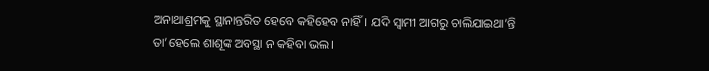ଅନାଥାଶ୍ରମକୁ ସ୍ଥାନାନ୍ତରିତ ହେବେ କହିହେବ ନାହିଁ। ଯଦି ସ୍ୱାମୀ ଆଗରୁ ଚାଲିଯାଇଥା’ନ୍ତି ତା’ହେଲେ ଶାଶୂଙ୍କ ଅବସ୍ଥା ନ କହିବା ଭଲ।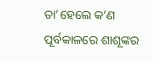ତା’ହେଲେ କ’ଣ ପୂର୍ବକାଳରେ ଶାଶୂଙ୍କର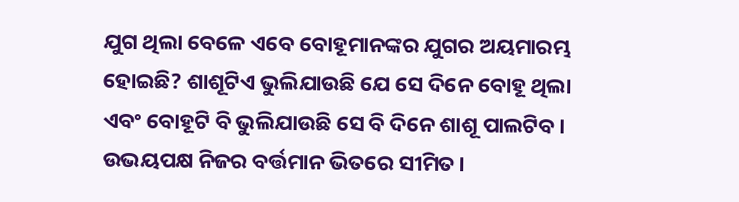ଯୁଗ ଥିଲା ବେଳେ ଏବେ ବୋହୂମାନଙ୍କର ଯୁଗର ଅୟମାରମ୍ଭ ହୋଇଛି? ଶାଶୂଟିଏ ଭୁଲିଯାଉଛି ଯେ ସେ ଦିନେ ବୋହୂ ଥିଲା ଏବଂ ବୋହୂଟି ବି ଭୁଲିଯାଉଛି ସେ ବି ଦିନେ ଶାଶୂ ପାଲଟିବ। ଉଭୟପକ୍ଷ ନିଜର ବର୍ତ୍ତମାନ ଭିତରେ ସୀମିତ।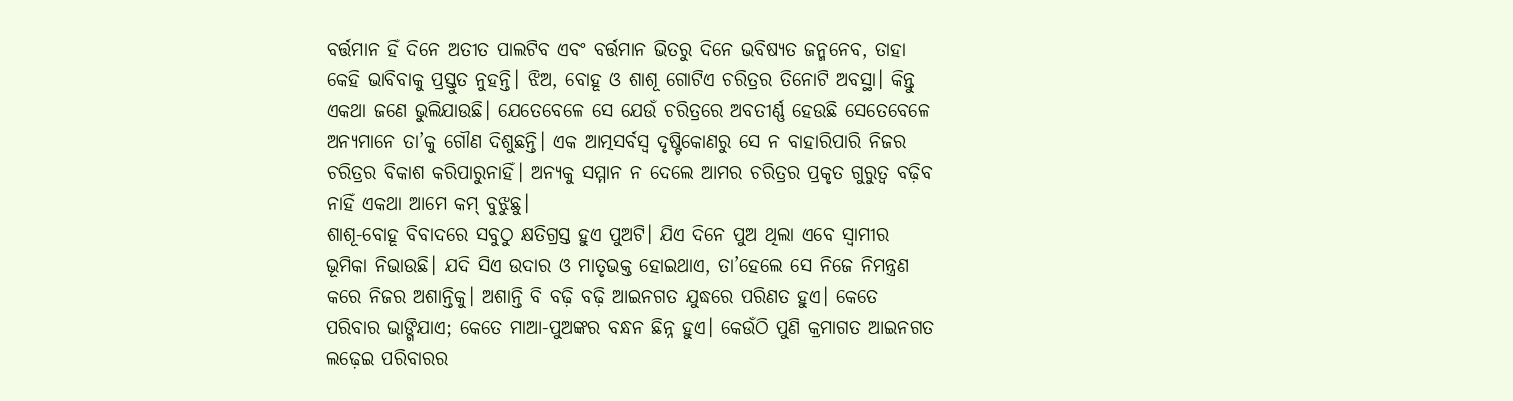ବର୍ତ୍ତମାନ ହିଁ ଦିନେ ଅତୀତ ପାଲଟିବ ଏବଂ ବର୍ତ୍ତମାନ ଭିତରୁ ଦିନେ ଭବିଷ୍ୟତ ଜନ୍ମନେବ, ତାହା କେହି ଭାବିବାକୁ ପ୍ରସ୍ତୁତ ନୁହନ୍ତି। ଝିଅ, ବୋହୂ ଓ ଶାଶୂ ଗୋଟିଏ ଚରିତ୍ରର ତିନୋଟି ଅବସ୍ଥା। କିନ୍ତୁ ଏକଥା ଜଣେ ଭୁଲିଯାଉଛି। ଯେତେବେଳେ ସେ ଯେଉଁ ଚରିତ୍ରରେ ଅବତୀର୍ଣ୍ଣ ହେଉଛି ସେତେବେଳେ ଅନ୍ୟମାନେ ତା’କୁ ଗୌଣ ଦିଶୁଛନ୍ତି। ଏକ ଆତ୍ମସର୍ବସ୍ୱ ଦୃଷ୍ଟିକୋଣରୁ ସେ ନ ବାହାରିପାରି ନିଜର ଚରିତ୍ରର ବିକାଶ କରିପାରୁନାହିଁ। ଅନ୍ୟକୁ ସମ୍ମାନ ନ ଦେଲେ ଆମର ଚରିତ୍ରର ପ୍ରକୃତ ଗୁରୁତ୍ୱ ବଢ଼ିବ ନାହିଁ ଏକଥା ଆମେ କମ୍ ବୁଝୁଛୁ।
ଶାଶୂ-ବୋହୂ ବିବାଦରେ ସବୁଠୁ କ୍ଷତିଗ୍ରସ୍ତ ହୁଏ ପୁଅଟି। ଯିଏ ଦିନେ ପୁଅ ଥିଲା ଏବେ ସ୍ୱାମୀର ଭୂମିକା ନିଭାଉଛି। ଯଦି ସିଏ ଉଦାର ଓ ମାତୃଭକ୍ତ ହୋଇଥାଏ, ତା’ହେଲେ ସେ ନିଜେ ନିମନ୍ତ୍ରଣ କରେ ନିଜର ଅଶାନ୍ତିକୁ। ଅଶାନ୍ତି ବି ବଢ଼ି ବଢ଼ି ଆଇନଗତ ଯୁଦ୍ଧରେ ପରିଣତ ହୁଏ। କେତେ ପରିବାର ଭାଙ୍ଗିଯାଏ; କେତେ ମାଆ-ପୁଅଙ୍କର ବନ୍ଧନ ଛିନ୍ନ ହୁଏ। କେଉଁଠି ପୁଣି କ୍ରମାଗତ ଆଇନଗତ ଲଢ଼େଇ ପରିବାରର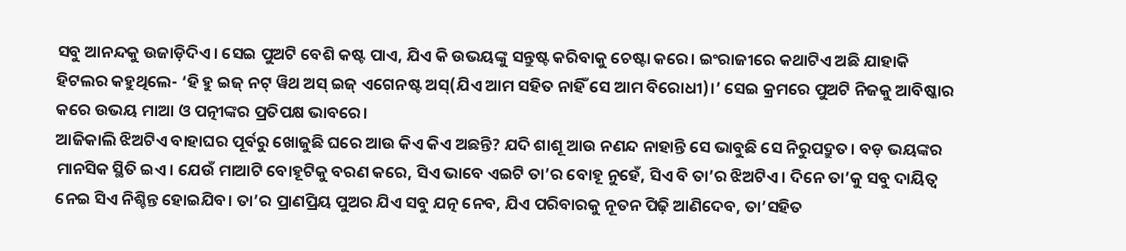ସବୁ ଆନନ୍ଦକୁ ଉଜାଡ଼ିଦିଏ। ସେଇ ପୁଅଟି ବେଶି କଷ୍ଟ ପାଏ, ଯିଏ କି ଉଭୟଙ୍କୁ ସନ୍ତୁଷ୍ଟ କରିବାକୁ ଚେଷ୍ଟା କରେ। ଇଂରାଜୀରେ କଥାଟିଏ ଅଛି ଯାହାକି ହିଟଲର କହୁଥିଲେ- ‘ହି ହୁ ଇଜ୍ ନଟ୍ ୱିଥ ଅସ୍ ଇଜ୍ ଏଗେନଷ୍ଟ ଅସ୍(ଯିଏ ଆମ ସହିତ ନାହିଁ ସେ ଆମ ବିରୋଧୀ)।’ ସେଇ କ୍ରମରେ ପୁଅଟି ନିଜକୁ ଆବିଷ୍କାର କରେ ଉଭୟ ମାଆ ଓ ପତ୍ନୀଙ୍କର ପ୍ରତିପକ୍ଷ ଭାବରେ।
ଆଜିକାଲି ଝିଅଟିଏ ବାହାଘର ପୂର୍ବରୁ ଖୋଜୁଛି ଘରେ ଆଉ କିଏ କିଏ ଅଛନ୍ତି? ଯଦି ଶାଶୂ ଆଉ ନଣନ୍ଦ ନାହାନ୍ତି ସେ ଭାବୁଛି ସେ ନିରୁପଦ୍ରୁତ। ବଡ଼ ଭୟଙ୍କର ମାନସିକ ସ୍ଥିତି ଇଏ। ଯେଉଁ ମାଆଟି ବୋହୂଟିକୁ ବରଣ କରେ, ସିଏ ଭାବେ ଏଇଟି ତା’ର ବୋହୂ ନୁହେଁ, ସିଏ ବି ତା’ର ଝିଅଟିଏ। ଦିନେ ତା’କୁ ସବୁ ଦାୟିତ୍ୱ ନେଇ ସିଏ ନିଶ୍ଚିନ୍ତ ହୋଇଯିବ। ତା’ର ପ୍ରାଣପ୍ରିୟ ପୁଅର ଯିଏ ସବୁ ଯତ୍ନ ନେବ, ଯିଏ ପରିବାରକୁ ନୂତନ ପିଢ଼ି ଆଣିଦେବ, ତା’ସହିତ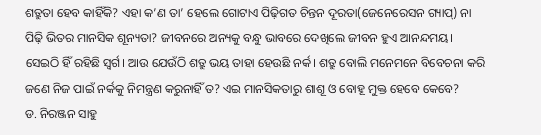ଶତ୍ରୁତା ହେବ କାହିଁକି? ଏହା କ’ଣ ତା’ ହେଲେ ଗୋଟାଏ ପିଢ଼ିଗତ ଚିନ୍ତନ ଦୂରତା(ଜେନେରେସନ ଗ୍ୟାପ୍) ନା ପିଢ଼ି ଭିତର ମାନସିକ ଶୂନ୍ୟତା? ଜୀବନରେ ଅନ୍ୟକୁ ବନ୍ଧୁ ଭାବରେ ଦେଖିଲେ ଜୀବନ ହୁଏ ଆନନ୍ଦମୟ। ସେଇଠି ହିଁ ରହିଛି ସ୍ୱର୍ଗ। ଆଉ ଯେଉଁଠି ଶତ୍ରୁ ଭୟ ତାହା ହେଉଛି ନର୍କ। ଶତ୍ରୁ ବୋଲି ମନେମନେ ବିବେଚନା କରି ଜଣେ ନିଜ ପାଇଁ ନର୍କକୁ ନିମନ୍ତ୍ରଣ କରୁନାହିଁ ତ? ଏଇ ମାନସିକତାରୁ ଶାଶୂ ଓ ବୋହୂ ମୁକ୍ତ ହେବେ କେବେ?
ଡ. ନିରଞ୍ଜନ ସାହୁ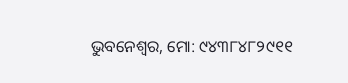ଭୁବନେଶ୍ୱର, ମୋ: ୯୪୩୮୪୮୨୯୧୧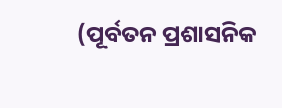(ପୂର୍ବତନ ପ୍ରଶାସନିକ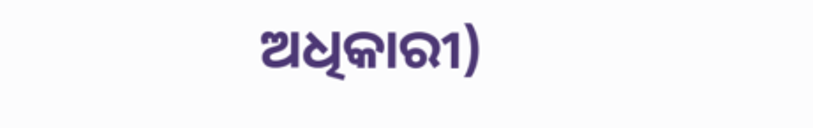ଅଧିକାରୀ)